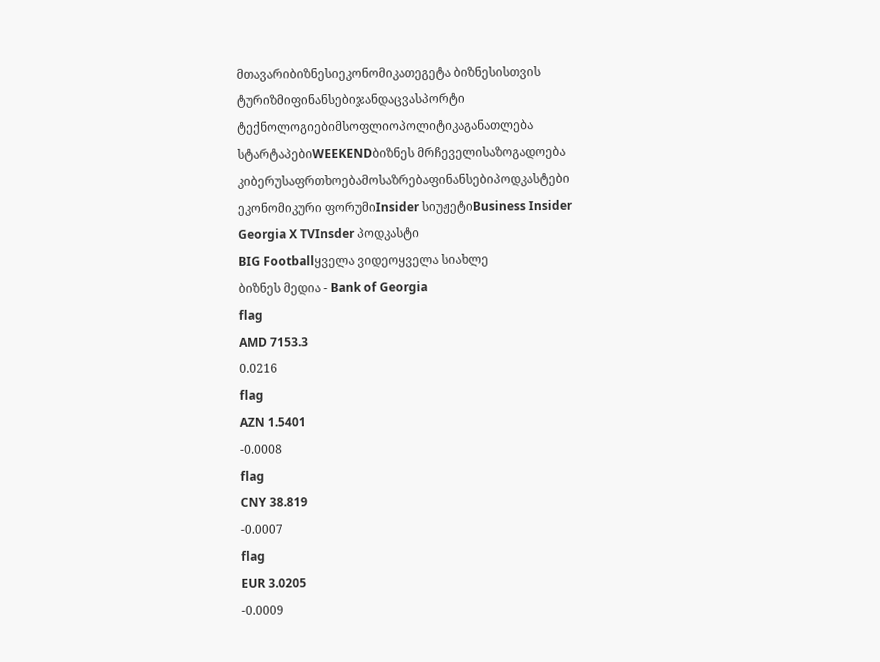მთავარიბიზნესიეკონომიკათეგეტა ბიზნესისთვის
ტურიზმიფინანსებიჯანდაცვასპორტი
ტექნოლოგიებიმსოფლიოპოლიტიკაგანათლება
სტარტაპებიWEEKENDბიზნეს მრჩეველისაზოგადოება
კიბერუსაფრთხოებამოსაზრებაფინანსებიპოდკასტები
ეკონომიკური ფორუმიInsider სიუჟეტიBusiness Insider Georgia X TVInsder პოდკასტი
BIG Footballყველა ვიდეოყველა სიახლე
ბიზნეს მედია - Bank of Georgia
flag
AMD 7153.3
0.0216
flag
AZN 1.5401
-0.0008
flag
CNY 38.819
-0.0007
flag
EUR 3.0205
-0.0009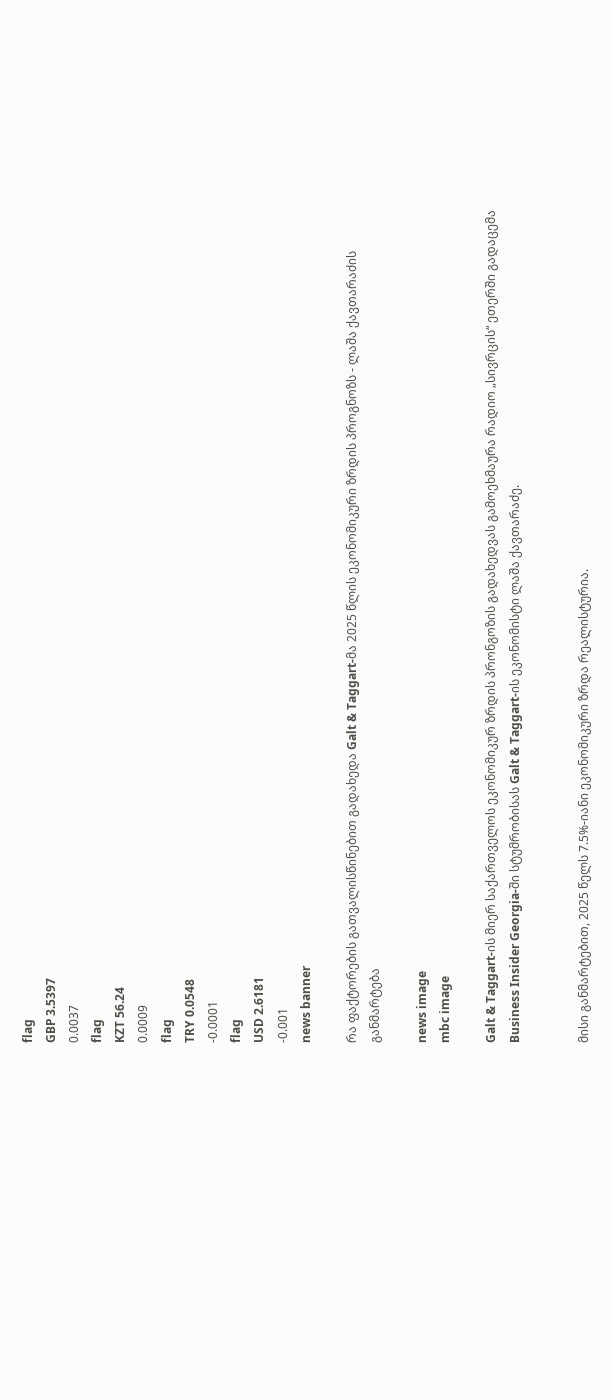flag
GBP 3.5397
0.0037
flag
KZT 56.24
0.0009
flag
TRY 0.0548
-0.0001
flag
USD 2.6181
-0.001
news banner

რა ფაქტორების გათვალისწინებით გადახედა Galt & Taggart-მა 2025 წლის ეკონომიკური ზრდის პროგნოზს - ლაშა ქავთარაძის განმარტება

news image
mbc image

Galt & Taggart-ის მიერ საქართველოს ეკონომიკურ ზრდის პრონგოზის გადახედვას გამოეხმაურა რადიო „სივრცის“ ეთერში გადაცემა Business Insider Georgia-ში სტუმრობისას Galt & Taggart-ის ეკონომისტი ლაშა ქავთარაძე.


მისი განმარტებით, 2025 წელს 7.5%-იანი ეკონომიკური ზრდა რეალისტურია.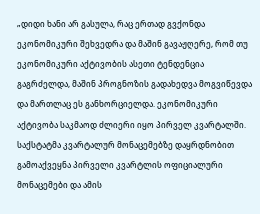„დიდი ხანი არ გასულა, რაც ერთად გვქონდა ეკონომიკური შეხვედრა და მაშინ გავაჟღერე, რომ თუ ეკონომიკური აქტივობის ასეთი ტენდენცია გაგრძელდა, მაშინ პროგნოზის გადახედვა მოგვიწევდა და მართლაც ეს განხორციელდა. ეკონომიკური აქტივობა საკმაოდ ძლიერი იყო პირველ კვარტალში. საქსტატმა კვარტალურ მონაცემებზე დაყრდნობით გამოაქვეყნა პირველი კვარტლის ოფიციალური მონაცემები და ამის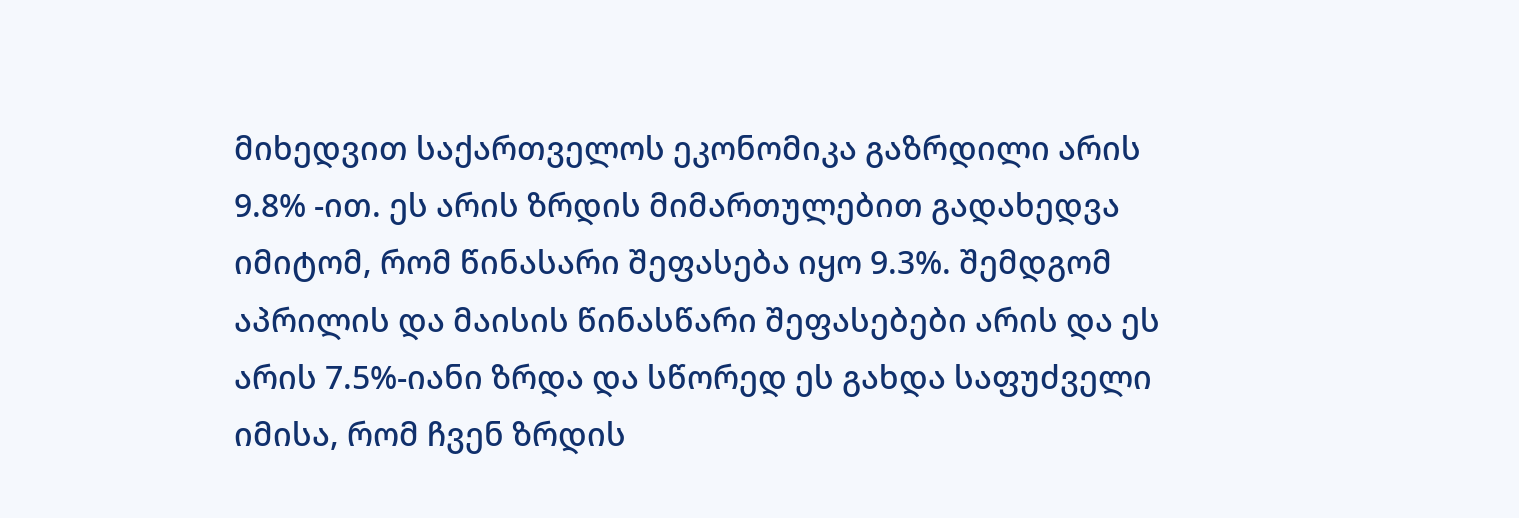მიხედვით საქართველოს ეკონომიკა გაზრდილი არის 9.8% -ით. ეს არის ზრდის მიმართულებით გადახედვა იმიტომ, რომ წინასარი შეფასება იყო 9.3%. შემდგომ აპრილის და მაისის წინასწარი შეფასებები არის და ეს არის 7.5%-იანი ზრდა და სწორედ ეს გახდა საფუძველი იმისა, რომ ჩვენ ზრდის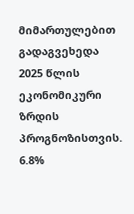მიმართულებით გადაგვეხედა 2025 წლის ეკონომიკური ზრდის პროგნოზისთვის. 6.8%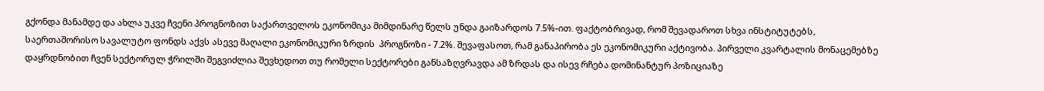გქონდა მანამდე და ახლა უკვე ჩვენი პროგნოზით საქართველოს ეკონომიკა მიმდინარე წელს უნდა გაიზარდოს 7.5%-ით. ფაქტობრივად, რომ შევადაროთ სხვა ინსტიტუტებს, საერთაშორისო სავალუტო ფონდს აქვს ასევე მაღალი ეკონომიკური ზრდის  პროგნოზი - 7.2%. შევაფასოთ, რამ განაპირობა ეს ეკონომიკური აქტივობა. პირველი კვარტალის მონაცემებზე  დაყრდნობით ჩვენ სექტორულ ჭრილში შეგვიძლია შევხედოთ თუ რომელი სექტორები განსაზღვრავდა ამ ზრდას და ისევ რჩება დომინანტურ პოზიციაზე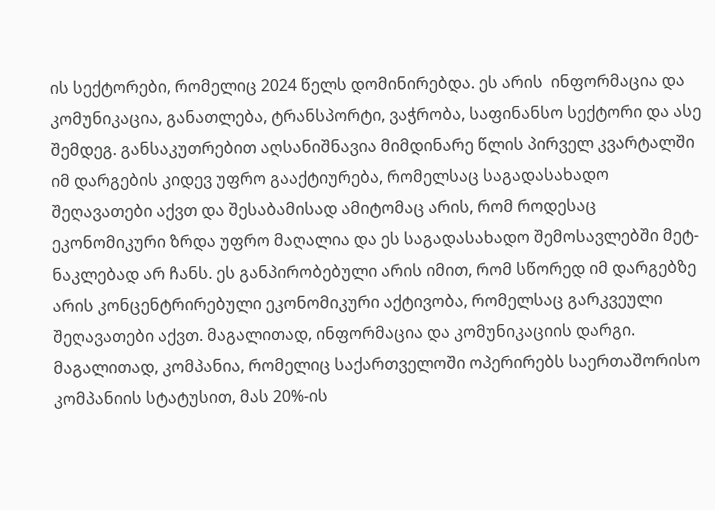ის სექტორები, რომელიც 2024 წელს დომინირებდა. ეს არის  ინფორმაცია და კომუნიკაცია, განათლება, ტრანსპორტი, ვაჭრობა, საფინანსო სექტორი და ასე შემდეგ. განსაკუთრებით აღსანიშნავია მიმდინარე წლის პირველ კვარტალში იმ დარგების კიდევ უფრო გააქტიურება, რომელსაც საგადასახადო შეღავათები აქვთ და შესაბამისად ამიტომაც არის, რომ როდესაც ეკონომიკური ზრდა უფრო მაღალია და ეს საგადასახადო შემოსავლებში მეტ-ნაკლებად არ ჩანს. ეს განპირობებული არის იმით, რომ სწორედ იმ დარგებზე არის კონცენტრირებული ეკონომიკური აქტივობა, რომელსაც გარკვეული შეღავათები აქვთ. მაგალითად, ინფორმაცია და კომუნიკაციის დარგი. მაგალითად, კომპანია, რომელიც საქართველოში ოპერირებს საერთაშორისო კომპანიის სტატუსით, მას 20%-ის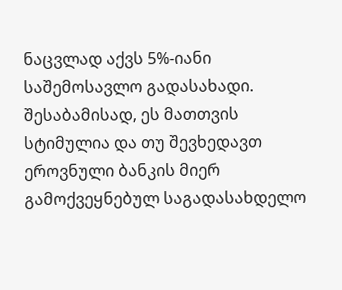ნაცვლად აქვს 5%-იანი საშემოსავლო გადასახადი. შესაბამისად, ეს მათთვის სტიმულია და თუ შევხედავთ ეროვნული ბანკის მიერ გამოქვეყნებულ საგადასახდელო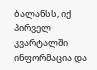ბალანსს, იქ პირველ კვარტალში ინფორმაცია და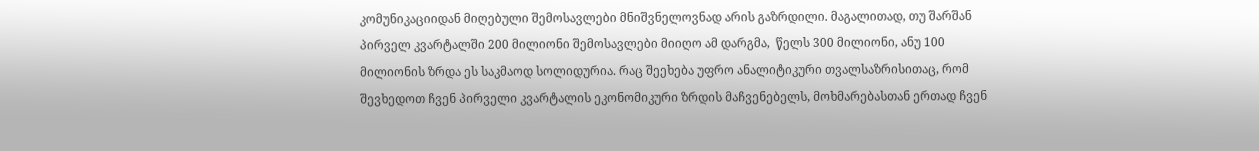კომუნიკაციიდან მიღებული შემოსავლები მნიშვნელოვნად არის გაზრდილი. მაგალითად, თუ შარშან პირველ კვარტალში 200 მილიონი შემოსავლები მიიღო ამ დარგმა,  წელს 300 მილიონი, ანუ 100 მილიონის ზრდა ეს საკმაოდ სოლიდურია. რაც შეეხება უფრო ანალიტიკური თვალსაზრისითაც, რომ შევხედოთ ჩვენ პირველი კვარტალის ეკონომიკური ზრდის მაჩვენებელს, მოხმარებასთან ერთად ჩვენ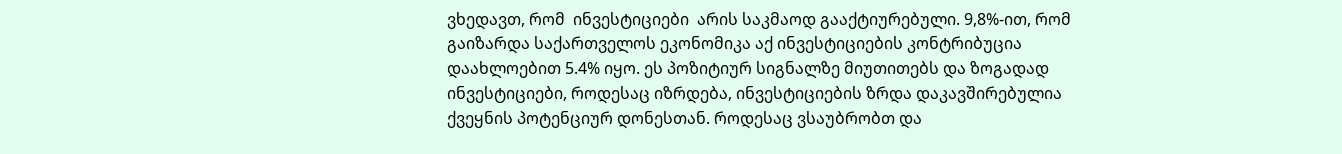ვხედავთ, რომ  ინვესტიციები  არის საკმაოდ გააქტიურებული. 9,8%-ით, რომ გაიზარდა საქართველოს ეკონომიკა აქ ინვესტიციების კონტრიბუცია დაახლოებით 5.4% იყო. ეს პოზიტიურ სიგნალზე მიუთითებს და ზოგადად ინვესტიციები, როდესაც იზრდება, ინვესტიციების ზრდა დაკავშირებულია ქვეყნის პოტენციურ დონესთან. როდესაც ვსაუბრობთ და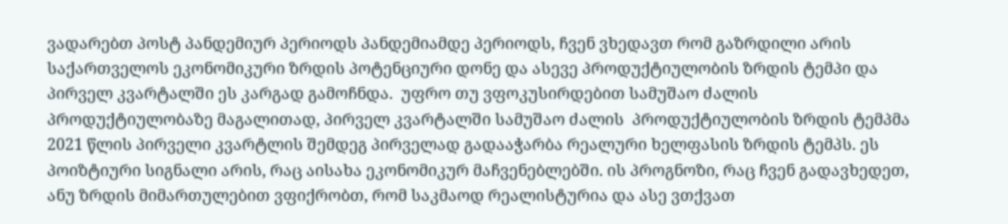ვადარებთ პოსტ პანდემიურ პერიოდს პანდემიამდე პერიოდს, ჩვენ ვხედავთ რომ გაზრდილი არის საქართველოს ეკონომიკური ზრდის პოტენციური დონე და ასევე პროდუქტიულობის ზრდის ტემპი და პირველ კვარტალში ეს კარგად გამოჩნდა.  უფრო თუ ვფოკუსირდებით სამუშაო ძალის პროდუქტიულობაზე მაგალითად, პირველ კვარტალში სამუშაო ძალის  პროდუქტიულობის ზრდის ტემპმა 2021 წლის პირველი კვარტლის შემდეგ პირველად გადააჭარბა რეალური ხელფასის ზრდის ტემპს. ეს პოიზტიური სიგნალი არის, რაც აისახა ეკონომიკურ მაჩვენებლებში. ის პროგნოზი, რაც ჩვენ გადავხედეთ, ანუ ზრდის მიმართულებით ვფიქრობთ, რომ საკმაოდ რეალისტურია და ასე ვთქვათ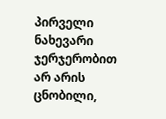პირველი ნახევარი ჯერჯერობით არ არის ცნობილი,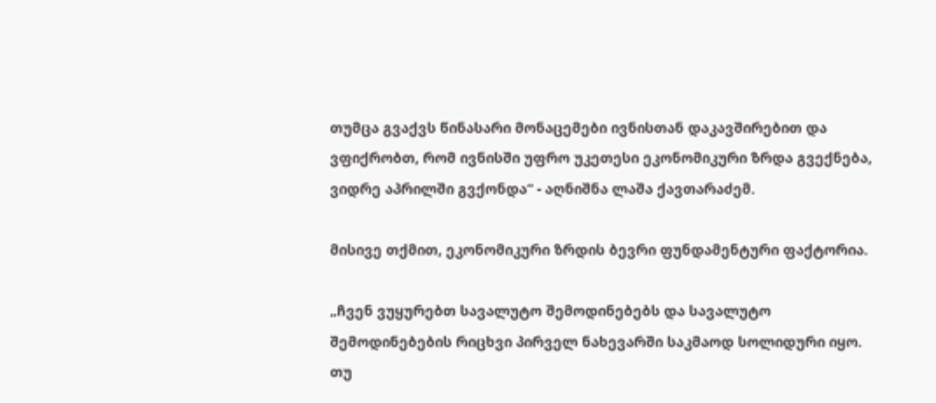თუმცა გვაქვს წინასარი მონაცემები ივნისთან დაკავშირებით და ვფიქრობთ, რომ ივნისში უფრო უკეთესი ეკონომიკური ზრდა გვექნება, ვიდრე აპრილში გვქონდა“ - აღნიშნა ლაშა ქავთარაძემ.

მისივე თქმით, ეკონომიკური ზრდის ბევრი ფუნდამენტური ფაქტორია.

„ჩვენ ვუყურებთ სავალუტო შემოდინებებს და სავალუტო შემოდინებების რიცხვი პირველ ნახევარში საკმაოდ სოლიდური იყო. თუ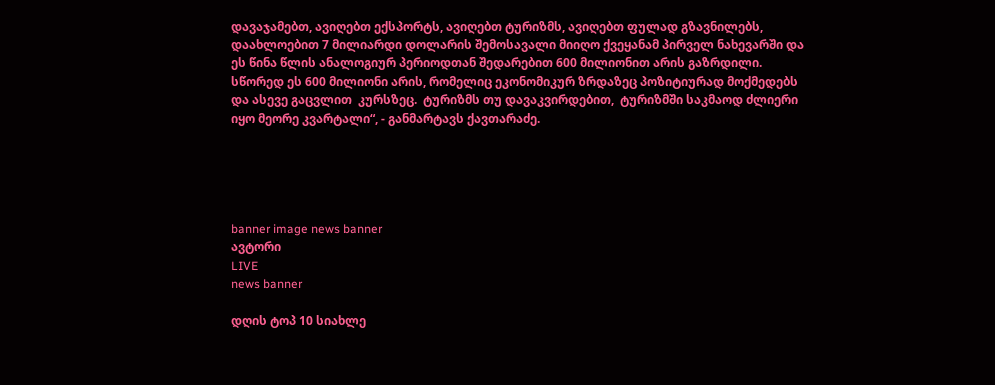დავაჯამებთ, ავიღებთ ექსპორტს, ავიღებთ ტურიზმს, ავიღებთ ფულად გზავნილებს, დაახლოებით 7 მილიარდი დოლარის შემოსავალი მიიღო ქვეყანამ პირველ ნახევარში და ეს წინა წლის ანალოგიურ პერიოდთან შედარებით 600 მილიონით არის გაზრდილი. სწორედ ეს 600 მილიონი არის, რომელიც ეკონომიკურ ზრდაზეც პოზიტიურად მოქმედებს და ასევე გაცვლით  კურსზეც.  ტურიზმს თუ დავაკვირდებით,  ტურიზმში საკმაოდ ძლიერი იყო მეორე კვარტალი“, - განმარტავს ქავთარაძე.





banner image news banner
ავტორი
LIVE
news banner

დღის ტოპ 10 სიახლე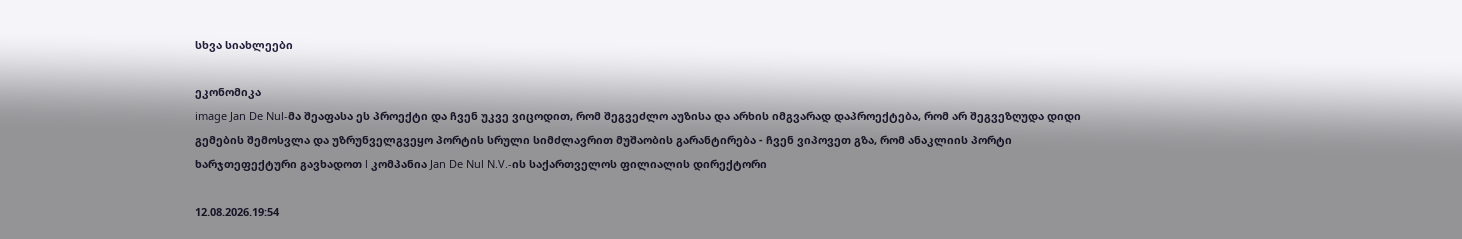სხვა სიახლეები

ეკონომიკა
image Jan De Nul-მა შეაფასა ეს პროექტი და ჩვენ უკვე ვიცოდით, რომ შეგვეძლო აუზისა და არხის იმგვარად დაპროექტება, რომ არ შეგვეზღუდა დიდი გემების შემოსვლა და უზრუნველგვეყო პორტის სრული სიმძლავრით მუშაობის გარანტირება - ჩვენ ვიპოვეთ გზა, რომ ანაკლიის პორტი ხარჯთეფექტური გავხადოთ l კომპანია Jan De Nul N.V.-ის საქართველოს ფილიალის დირექტორი

12.08.2026.19:54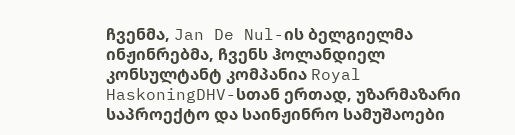ჩვენმა, Jan De Nul-ის ბელგიელმა ინჟინრებმა, ჩვენს ჰოლანდიელ კონსულტანტ კომპანია Royal HaskoningDHV-სთან ერთად, უზარმაზარი საპროექტო და საინჟინრო სამუშაოები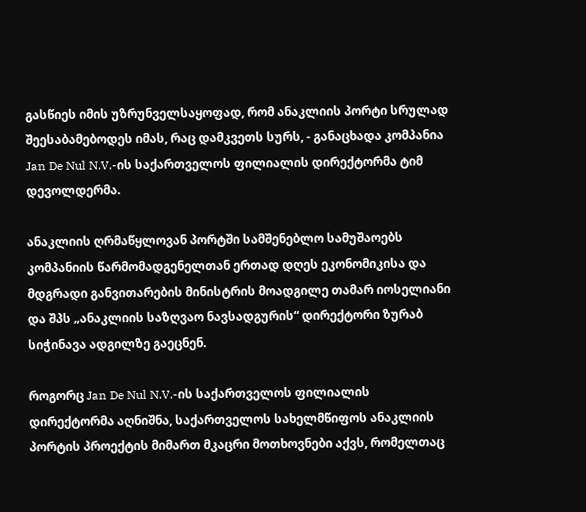გასწიეს იმის უზრუნველსაყოფად, რომ ანაკლიის პორტი სრულად შეესაბამებოდეს იმას, რაც დამკვეთს სურს, - განაცხადა კომპანია Jan De Nul N.V.-ის საქართველოს ფილიალის დირექტორმა ტიმ დევოლდერმა.

ანაკლიის ღრმაწყლოვან პორტში სამშენებლო სამუშაოებს კომპანიის წარმომადგენელთან ერთად დღეს ეკონომიკისა და მდგრადი განვითარების მინისტრის მოადგილე თამარ იოსელიანი და შპს „ანაკლიის საზღვაო ნავსადგურის“ დირექტორი ზურაბ სიჭინავა ადგილზე გაეცნენ.

როგორც Jan De Nul N.V.-ის საქართველოს ფილიალის დირექტორმა აღნიშნა, საქართველოს სახელმწიფოს ანაკლიის პორტის პროექტის მიმართ მკაცრი მოთხოვნები აქვს, რომელთაც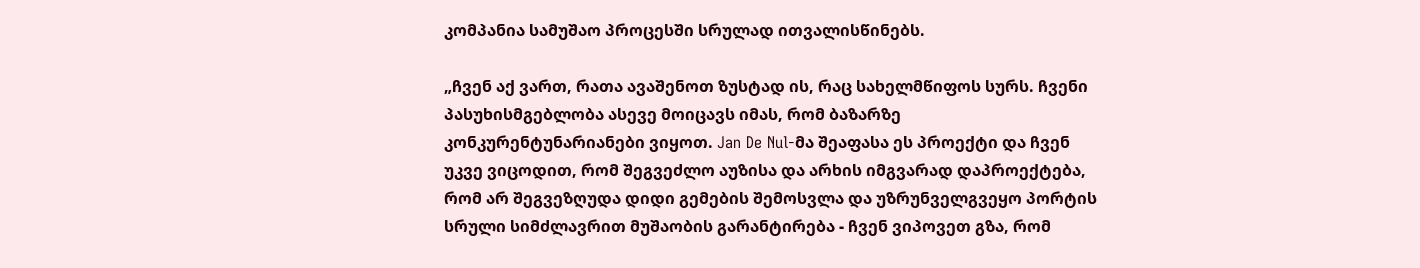კომპანია სამუშაო პროცესში სრულად ითვალისწინებს.

„ჩვენ აქ ვართ, რათა ავაშენოთ ზუსტად ის, რაც სახელმწიფოს სურს. ჩვენი პასუხისმგებლობა ასევე მოიცავს იმას, რომ ბაზარზე კონკურენტუნარიანები ვიყოთ. Jan De Nul-მა შეაფასა ეს პროექტი და ჩვენ უკვე ვიცოდით, რომ შეგვეძლო აუზისა და არხის იმგვარად დაპროექტება, რომ არ შეგვეზღუდა დიდი გემების შემოსვლა და უზრუნველგვეყო პორტის სრული სიმძლავრით მუშაობის გარანტირება - ჩვენ ვიპოვეთ გზა, რომ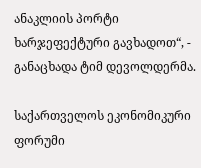ანაკლიის პორტი ხარჯეფექტური გავხადოთ“, - განაცხადა ტიმ დევოლდერმა.

საქართველოს ეკონომიკური ფორუმი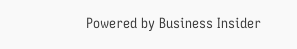Powered by Business Insider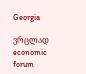Georgia

ვრცლად
economic forum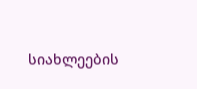სიახლეების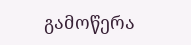გამოწერა